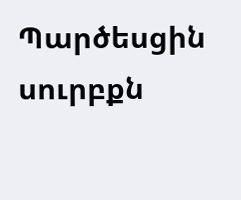Պարծեսցին սուրբքն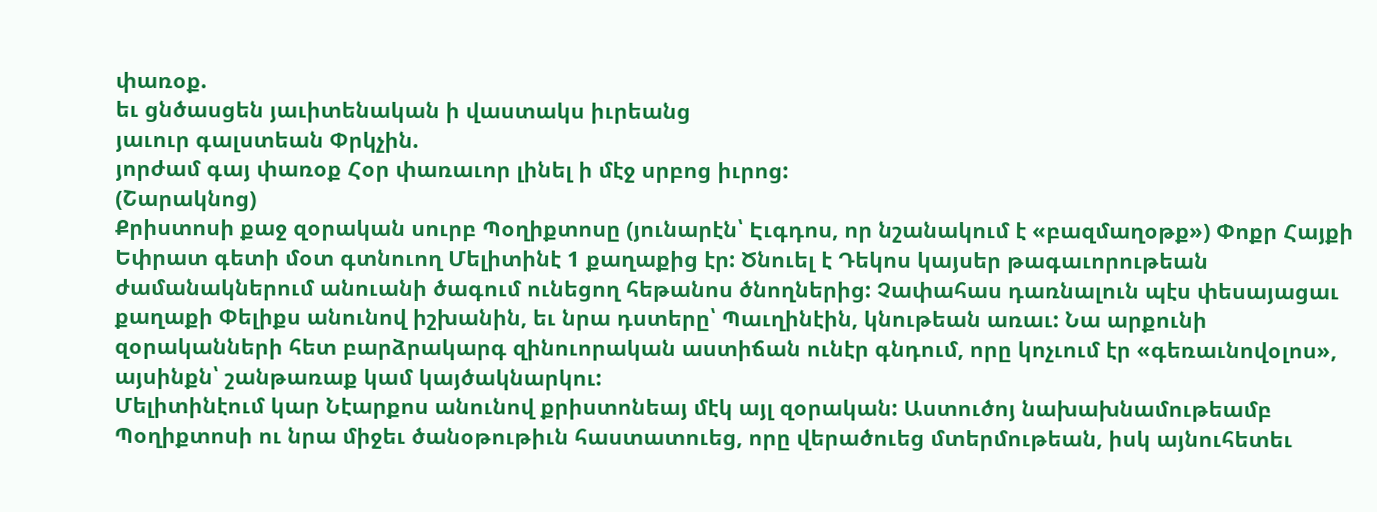փառօք.
եւ ցնծասցեն յաւիտենական ի վաստակս իւրեանց
յաւուր գալստեան Փրկչին.
յորժամ գայ փառօք Հօր փառաւոր լինել ի մէջ սրբոց իւրոց:
(Շարակնոց)
Քրիստոսի քաջ զօրական սուրբ Պօղիքտոսը (յունարէն՝ Էւգդոս, որ նշանակում է «բազմաղօթք») Փոքր Հայքի Եփրատ գետի մօտ գտնուող Մելիտինէ 1 քաղաքից էր: Ծնուել է Դեկոս կայսեր թագաւորութեան ժամանակներում անուանի ծագում ունեցող հեթանոս ծնողներից: Չափահաս դառնալուն պէս փեսայացաւ քաղաքի Փելիքս անունով իշխանին, եւ նրա դստերը՝ Պաւղինէին, կնութեան առաւ: Նա արքունի զօրականների հետ բարձրակարգ զինուորական աստիճան ունէր գնդում, որը կոչւում էր «գեռաւնովօլոս», այսինքն՝ շանթառաք կամ կայծակնարկու:
Մելիտինէում կար Նէարքոս անունով քրիստոնեայ մէկ այլ զօրական: Աստուծոյ նախախնամութեամբ Պօղիքտոսի ու նրա միջեւ ծանօթութիւն հաստատուեց, որը վերածուեց մտերմութեան, իսկ այնուհետեւ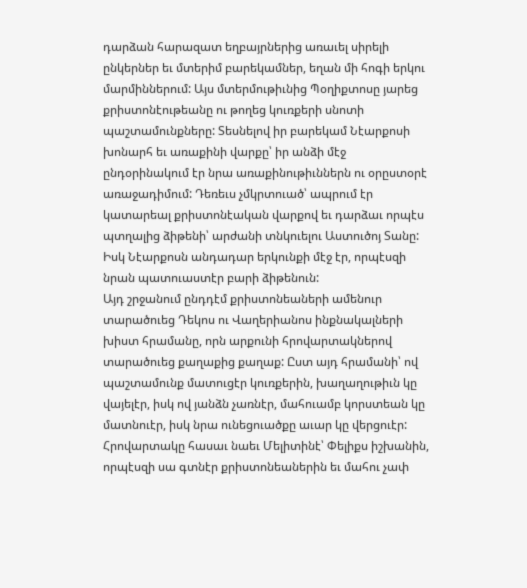դարձան հարազատ եղբայրներից առաւել սիրելի ընկերներ եւ մտերիմ բարեկամներ, եղան մի հոգի երկու մարմիններում: Այս մտերմութիւնից Պօղիքտոսը յարեց քրիստոնէութեանը ու թողեց կուռքերի սնոտի պաշտամունքները: Տեսնելով իր բարեկամ Նէարքոսի խոնարհ եւ առաքինի վարքը՝ իր անձի մէջ ընդօրինակում էր նրա առաքինութիւններն ու օրըստօրէ առաջադիմում: Դեռեւս չմկրտուած՝ ապրում էր կատարեալ քրիստոնէական վարքով եւ դարձաւ որպէս պտղալից ձիթենի՝ արժանի տնկուելու Աստուծոյ Տանը: Իսկ Նէարքոսն անդադար երկունքի մէջ էր, որպէսզի նրան պատուաստէր բարի ձիթենուն:
Այդ շրջանում ընդդէմ քրիստոնեաների ամենուր տարածուեց Դեկոս ու Վաղերիանոս ինքնակալների խիստ հրամանը, որն արքունի հրովարտակներով տարածուեց քաղաքից քաղաք: Ըստ այդ հրամանի՝ ով պաշտամունք մատուցէր կուռքերին, խաղաղութիւն կը վայելէր, իսկ ով յանձն չառնէր, մահուամբ կորստեան կը մատնուէր, իսկ նրա ունեցուածքը աւար կը վերցուէր: Հրովարտակը հասաւ նաեւ Մելիտինէ՝ Փելիքս իշխանին, որպէսզի սա գտնէր քրիստոնեաներին եւ մահու չափ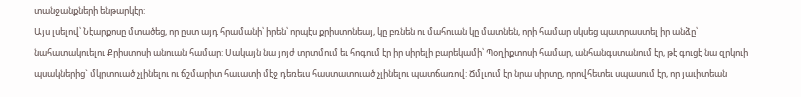տանջանքների ենթարկէր:
Այս լսելով՝ Նէարքոսը մտածեց, որ ըստ այդ հրամանի՝ իրեն՝ որպէս քրիստոնեայ, կը բռնեն ու մահուան կը մատնեն, որի համար սկսեց պատրաստել իր անձը՝ նահատակուելու Քրիստոսի անուան համար: Սակայն նա յոյժ տրտմում եւ հոգում էր իր սիրելի բարեկամի՝ Պօղիքտոսի համար, անհանգստանում էր, թէ գուցէ նա զրկուի պսակներից` մկրտուած չլինելու ու ճշմարիտ հաւատի մէջ դեռեւս հաստատուած չլինելու պատճառով: Ճմլւում էր նրա սիրտը, որովհետեւ սպասում էր, որ յաւիտեան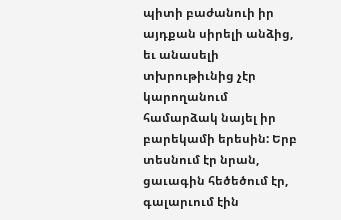պիտի բաժանուի իր այդքան սիրելի անձից, եւ անասելի տխրութիւնից չէր կարողանում համարձակ նայել իր բարեկամի երեսին: Երբ տեսնում էր նրան, ցաւագին հեծեծում էր, գալարւում էին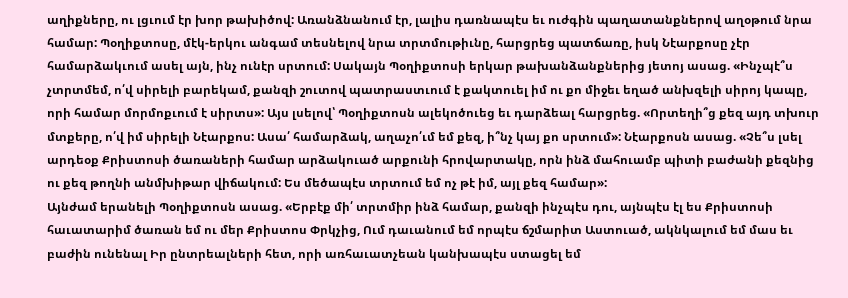աղիքները, ու լցւում էր խոր թախիծով: Առանձնանում էր, լալիս դառնապէս եւ ուժգին պաղատանքներով աղօթում նրա համար: Պօղիքտոսը, մէկ-երկու անգամ տեսնելով նրա տրտմութիւնը, հարցրեց պատճառը, իսկ Նէարքոսը չէր համարձակւում ասել այն, ինչ ունէր սրտում: Սակայն Պօղիքտոսի երկար թախանձանքներից յետոյ ասաց. «Ինչպէ՞ս չտրտմեմ, ո՛վ սիրելի բարեկամ, քանզի շուտով պատրաստւում է քակտուել իմ ու քո միջեւ եղած անխզելի սիրոյ կապը, որի համար մորմոքւում է սիրտս»: Այս լսելով՝ Պօղիքտոսն ալեկոծուեց եւ դարձեալ հարցրեց. «Որտեղի՞ց քեզ այդ տխուր մտքերը, ո՛վ իմ սիրելի Նէարքոս: Ասա՛ համարձակ, աղաչո՛ւմ եմ քեզ, ի՞նչ կայ քո սրտում»: Նէարքոսն ասաց. «Չե՞ս լսել արդեօք Քրիստոսի ծառաների համար արձակուած արքունի հրովարտակը, որն ինձ մահուամբ պիտի բաժանի քեզնից ու քեզ թողնի անմխիթար վիճակում: Ես մեծապէս տրտում եմ ոչ թէ իմ, այլ քեզ համար»:
Այնժամ երանելի Պօղիքտոսն ասաց. «Երբէք մի՛ տրտմիր ինձ համար, քանզի ինչպէս դու, այնպէս էլ ես Քրիստոսի հաւատարիմ ծառան եմ ու մեր Քրիստոս Փրկչից, Ում դաւանում եմ որպէս ճշմարիտ Աստուած, ակնկալում եմ մաս եւ բաժին ունենալ Իր ընտրեալների հետ, որի առհաւատչեան կանխապէս ստացել եմ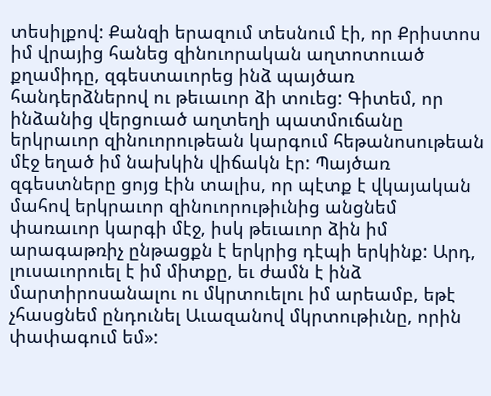տեսիլքով: Քանզի երազում տեսնում էի, որ Քրիստոս իմ վրայից հանեց զինուորական աղտոտուած քղամիդը, զգեստաւորեց ինձ պայծառ հանդերձներով ու թեւաւոր ձի տուեց: Գիտեմ, որ ինձանից վերցուած աղտեղի պատմուճանը երկրաւոր զինուորութեան կարգում հեթանոսութեան մէջ եղած իմ նախկին վիճակն էր: Պայծառ զգեստները ցոյց էին տալիս, որ պէտք է վկայական մահով երկրաւոր զինուորութիւնից անցնեմ փառաւոր կարգի մէջ, իսկ թեւաւոր ձին իմ արագաթռիչ ընթացքն է երկրից դէպի երկինք: Արդ, լուսաւորուել է իմ միտքը, եւ ժամն է ինձ մարտիրոսանալու ու մկրտուելու իմ արեամբ, եթէ չհասցնեմ ընդունել Աւազանով մկրտութիւնը, որին փափագում եմ»: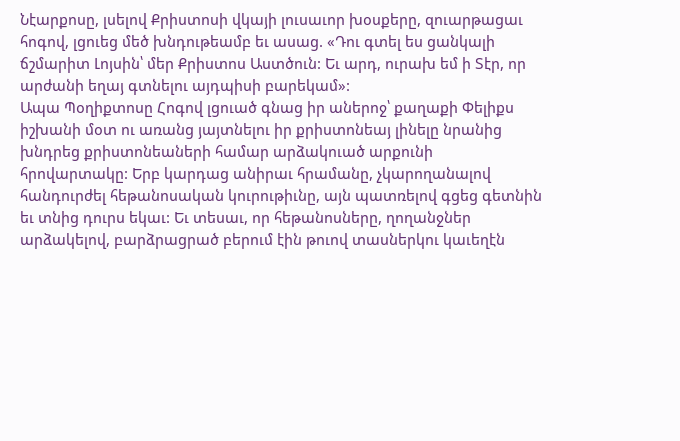Նէարքոսը, լսելով Քրիստոսի վկայի լուսաւոր խօսքերը, զուարթացաւ հոգով, լցուեց մեծ խնդութեամբ եւ ասաց. «Դու գտել ես ցանկալի ճշմարիտ Լոյսին՝ մեր Քրիստոս Աստծուն: Եւ արդ, ուրախ եմ ի Տէր, որ արժանի եղայ գտնելու այդպիսի բարեկամ»:
Ապա Պօղիքտոսը Հոգով լցուած գնաց իր աներոջ՝ քաղաքի Փելիքս իշխանի մօտ ու առանց յայտնելու իր քրիստոնեայ լինելը նրանից խնդրեց քրիստոնեաների համար արձակուած արքունի հրովարտակը: Երբ կարդաց անիրաւ հրամանը, չկարողանալով հանդուրժել հեթանոսական կուրութիւնը, այն պատռելով գցեց գետնին եւ տնից դուրս եկաւ: Եւ տեսաւ, որ հեթանոսները, ղողանջներ արձակելով, բարձրացրած բերում էին թուով տասներկու կաւեղէն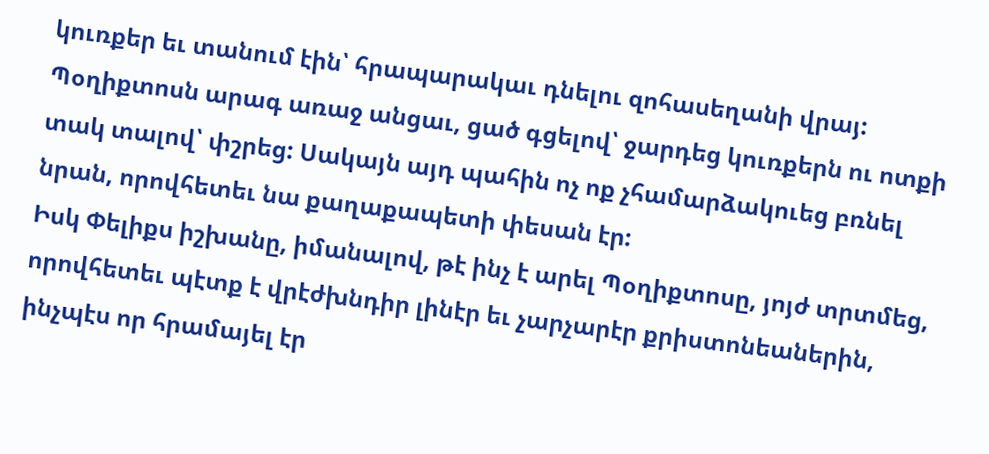կուռքեր եւ տանում էին՝ հրապարակաւ դնելու զոհասեղանի վրայ: Պօղիքտոսն արագ առաջ անցաւ, ցած գցելով՝ ջարդեց կուռքերն ու ոտքի տակ տալով՝ փշրեց: Սակայն այդ պահին ոչ ոք չհամարձակուեց բռնել նրան, որովհետեւ նա քաղաքապետի փեսան էր:
Իսկ Փելիքս իշխանը, իմանալով, թէ ինչ է արել Պօղիքտոսը, յոյժ տրտմեց, որովհետեւ պէտք է վրէժխնդիր լինէր եւ չարչարէր քրիստոնեաներին, ինչպէս որ հրամայել էր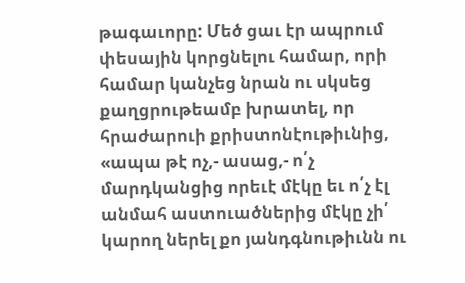թագաւորը: Մեծ ցաւ էր ապրում փեսային կորցնելու համար, որի համար կանչեց նրան ու սկսեց քաղցրութեամբ խրատել, որ հրաժարուի քրիստոնէութիւնից, «ապա թէ ոչ,- ասաց,- ո՛չ մարդկանցից որեւէ մէկը եւ ո՛չ էլ անմահ աստուածներից մէկը չի՛ կարող ներել քո յանդգնութիւնն ու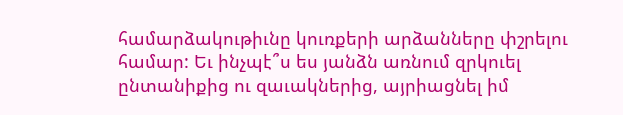համարձակութիւնը կուռքերի արձանները փշրելու համար: Եւ ինչպէ՞ս ես յանձն առնում զրկուել ընտանիքից ու զաւակներից, այրիացնել իմ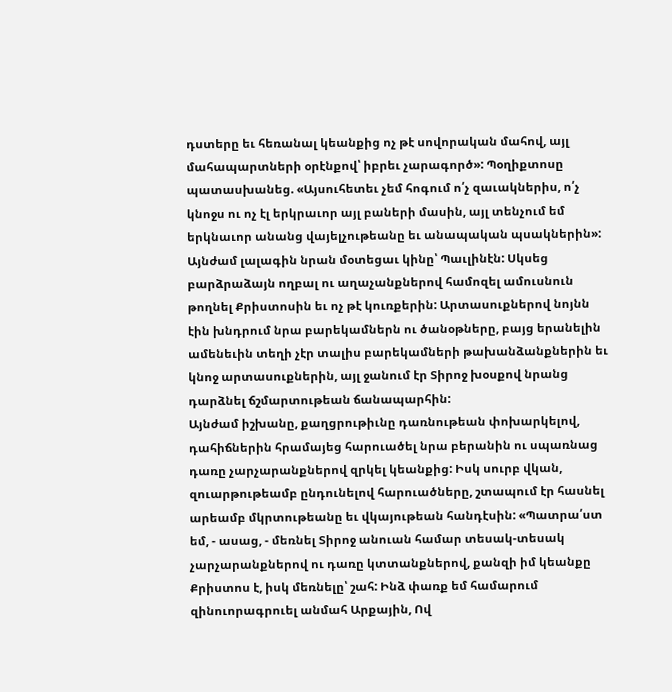դստերը եւ հեռանալ կեանքից ոչ թէ սովորական մահով, այլ մահապարտների օրէնքով՝ իբրեւ չարագործ»: Պօղիքտոսը պատասխանեց. «Այսուհետեւ չեմ հոգում ո՛չ զաւակներիս, ո՛չ կնոջս ու ոչ էլ երկրաւոր այլ բաների մասին, այլ տենչում եմ երկնաւոր անանց վայելչութեանը եւ անապական պսակներին»:
Այնժամ լալագին նրան մօտեցաւ կինը՝ Պաւլինէն: Սկսեց բարձրաձայն ողբալ ու աղաչանքներով համոզել ամուսնուն թողնել Քրիստոսին եւ ոչ թէ կուռքերին: Արտասուքներով նոյնն էին խնդրում նրա բարեկամներն ու ծանօթները, բայց երանելին ամենեւին տեղի չէր տալիս բարեկամների թախանձանքներին եւ կնոջ արտասուքներին, այլ ջանում էր Տիրոջ խօսքով նրանց դարձնել ճշմարտութեան ճանապարհին:
Այնժամ իշխանը, քաղցրութիւնը դառնութեան փոխարկելով, դահիճներին հրամայեց հարուածել նրա բերանին ու սպառնաց դառը չարչարանքներով զրկել կեանքից: Իսկ սուրբ վկան, զուարթութեամբ ընդունելով հարուածները, շտապում էր հասնել արեամբ մկրտութեանը եւ վկայութեան հանդէսին: «Պատրա՛ստ եմ, - ասաց, - մեռնել Տիրոջ անուան համար տեսակ-տեսակ չարչարանքներով ու դառը կտտանքներով, քանզի իմ կեանքը Քրիստոս է, իսկ մեռնելը՝ շահ: Ինձ փառք եմ համարում զինուորագրուել անմահ Արքային, Ով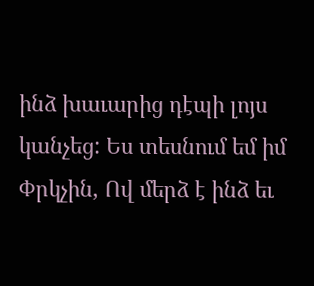ինձ խաւարից դէպի լոյս կանչեց: Ես տեսնում եմ իմ Փրկչին, Ով մերձ է ինձ եւ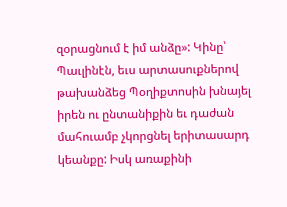զօրացնում է իմ անձը»: Կինը՝ Պաւլինէն, եւս արտասուքներով թախանձեց Պօղիքտոսին խնայել իրեն ու ընտանիքին եւ դաժան մահուամբ չկորցնել երիտասարդ կեանքը: Իսկ առաքինի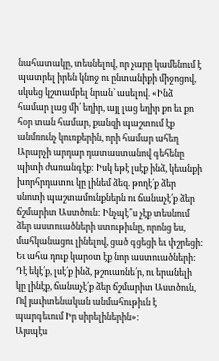նահատակը, տեսնելով, որ չարը կամենում է պատրել իրեն կնոջ ու ընտանիքի միջոցով, սկսեց կշտամբել նրան՝ ասելով. «Ինձ համար լաց մի՛ եղիր, այլ լաց եղիր քո եւ քո հօր տան համար, քանզի պաշտում էք անմռունչ կուռքերին, որի համար ահեղ Արարչի արդար դատաստանով գեհենը պիտի ժառանգէք: Իսկ եթէ լսէք ինձ, կեանքի խորհրդատու կը լինեմ ձեզ. թողէ՛ք ձեր սնոտի պաշտամունքներն ու ճանաչէ՛ք ձեր ճշմարիտ Աստծուն: Ինչպէ՞ս չէք տեսնում ձեր աստուածների ստութիւնը, որոնց ես, մահկանացու լինելով, ցած գցեցի եւ փշրեցի: Եւ ահա դուք կարօտ էք նոր աստուածների: Դէ եկէ՛ք, լսէ՛ք ինձ, թշուառնե՛ր, ու երանելի կը լինէք, ճանաչէ՛ք ձեր ճշմարիտ Աստծուն, Ով յաւիտենական անմահութիւն է պարգեւում Իր սիրելիներին»:
Այսպէս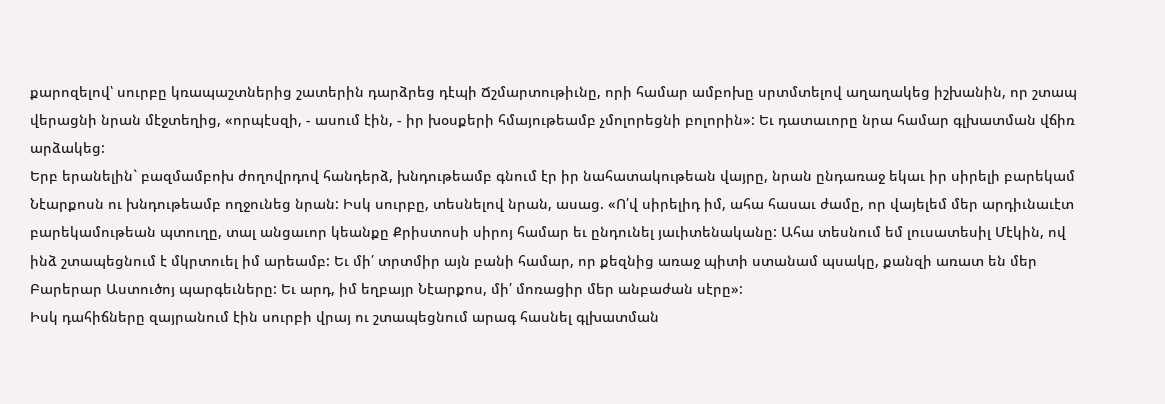քարոզելով՝ սուրբը կռապաշտներից շատերին դարձրեց դէպի Ճշմարտութիւնը, որի համար ամբոխը սրտմտելով աղաղակեց իշխանին, որ շտապ վերացնի նրան մէջտեղից, «որպէսզի, - ասում էին, - իր խօսքերի հմայութեամբ չմոլորեցնի բոլորին»: Եւ դատաւորը նրա համար գլխատման վճիռ արձակեց:
Երբ երանելին` բազմամբոխ ժողովրդով հանդերձ, խնդութեամբ գնում էր իր նահատակութեան վայրը, նրան ընդառաջ եկաւ իր սիրելի բարեկամ Նէարքոսն ու խնդութեամբ ողջունեց նրան: Իսկ սուրբը, տեսնելով նրան, ասաց. «Ո՛վ սիրելիդ իմ, ահա հասաւ ժամը, որ վայելեմ մեր արդիւնաւէտ բարեկամութեան պտուղը, տալ անցաւոր կեանքը Քրիստոսի սիրոյ համար եւ ընդունել յաւիտենականը: Ահա տեսնում եմ լուսատեսիլ Մէկին, ով ինձ շտապեցնում է մկրտուել իմ արեամբ: Եւ մի՛ տրտմիր այն բանի համար, որ քեզնից առաջ պիտի ստանամ պսակը, քանզի առատ են մեր Բարերար Աստուծոյ պարգեւները: Եւ արդ, իմ եղբայր Նէարքոս, մի՛ մոռացիր մեր անբաժան սէրը»:
Իսկ դահիճները զայրանում էին սուրբի վրայ ու շտապեցնում արագ հասնել գլխատման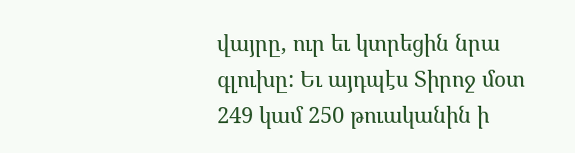վայրը, ուր եւ կտրեցին նրա գլուխը: Եւ այդպէս Տիրոջ մօտ 249 կամ 250 թուականին ի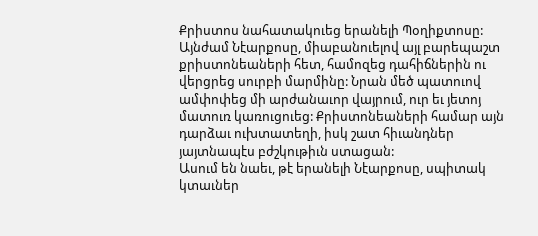Քրիստոս նահատակուեց երանելի Պօղիքտոսը:
Այնժամ Նէարքոսը, միաբանուելով այլ բարեպաշտ քրիստոնեաների հետ, համոզեց դահիճներին ու վերցրեց սուրբի մարմինը: Նրան մեծ պատուով ամփոփեց մի արժանաւոր վայրում, ուր եւ յետոյ մատուռ կառուցուեց: Քրիստոնեաների համար այն դարձաւ ուխտատեղի, իսկ շատ հիւանդներ յայտնապէս բժշկութիւն ստացան:
Ասում են նաեւ, թէ երանելի Նէարքոսը, սպիտակ կտաւներ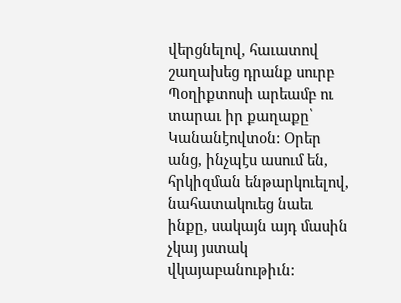վերցնելով, հաւատով շաղախեց դրանք սուրբ Պօղիքտոսի արեամբ ու տարաւ իր քաղաքը՝ Կանանէովտօն: Օրեր անց, ինչպէս ասում են, հրկիզման ենթարկուելով, նահատակուեց նաեւ ինքը, սակայն այդ մասին չկայ յստակ վկայաբանութիւն: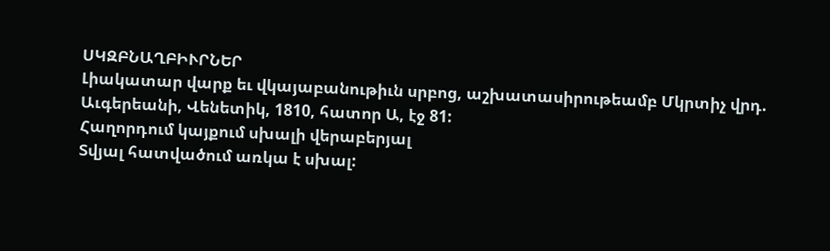ՍԿԶԲՆԱՂԲԻՒՐՆԵՐ
Լիակատար վարք եւ վկայաբանութիւն սրբոց, աշխատասիրութեամբ Մկրտիչ վրդ. Աւգերեանի, Վենետիկ, 1810, հատոր Ա, էջ 81:
Հաղորդում կայքում սխալի վերաբերյալ
Տվյալ հատվածում առկա է սխալ: